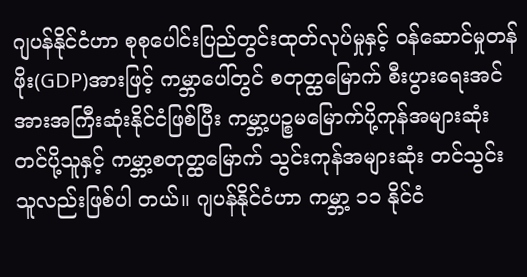ဂျပန်နိုင်ငံဟာ စုစုပေါင်းပြည်တွင်းထုတ်လုပ်မှုနှင့် ဝန်ဆောင်မှုတန်ဖိုး(GDP)အားဖြင့် ကမ္ဘာပေါ်တွင် စတုတ္ထမြောက် စီးပွားရေးအင်အားအကြီးဆုံးနိုင်ငံဖြစ်ပြီး ကမ္ဘာ့ပဉ္စမမြောက်ပို့ကုန်အများဆုံးတင်ပို့သူနှင့် ကမ္ဘာ့စတုတ္ထမြောက် သွင်းကုန်အများဆုံး တင်သွင်းသူလည်းဖြစ်ပါ တယ်။ ဂျပန်နိုင်ငံဟာ ကမ္ဘာ့ ၁၁ နိုင်ငံ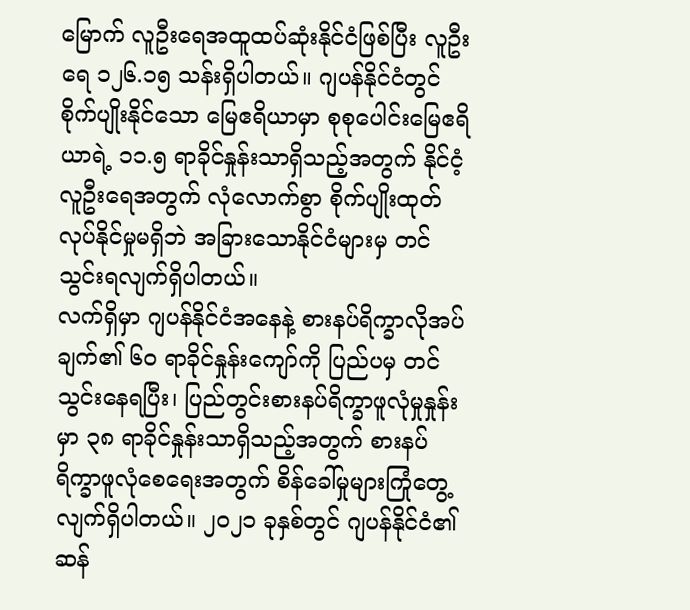မြောက် လူဦးရေအထူထပ်ဆုံးနိုင်ငံဖြစ်ပြီး လူဦးရေ ၁၂၆.၁၅ သန်းရှိပါတယ်။ ဂျပန်နိုင်ငံတွင် စိုက်ပျိုးနိုင်သော မြေဧရိယာမှာ စုစုပေါင်းမြေဧရိယာရဲ့ ၁၁.၅ ရာခိုင်နှုန်းသာရှိသည့်အတွက် နိုင်ငံ့လူဦးရေအတွက် လုံလောက်စွာ စိုက်ပျိုးထုတ်လုပ်နိုင်မှုမရှိဘဲ အခြားသောနိုင်ငံများမှ တင်သွင်းရလျက်ရှိပါတယ်။
လက်ရှိမှာ ဂျပန်နိုင်ငံအနေနဲ့ စားနပ်ရိက္ခာလိုအပ်ချက်၏ ၆၀ ရာခိုင်နှုန်းကျော်ကို ပြည်ပမှ တင်သွင်းနေရပြီး၊ ပြည်တွင်းစားနပ်ရိက္ခာဖူလုံမှုနှုန်းမှာ ၃၈ ရာခိုင်နှုန်းသာရှိသည့်အတွက် စားနပ်ရိက္ခာဖူလုံစေရေးအတွက် စိန်ခေါ်မှုများကြုံတွေ့လျက်ရှိပါတယ်။ ၂၀၂၁ ခုနှစ်တွင် ဂျပန်နိုင်ငံ၏ဆန်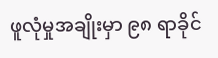ဖူလုံမှုအချိုးမှာ ၉၈ ရာခိုင်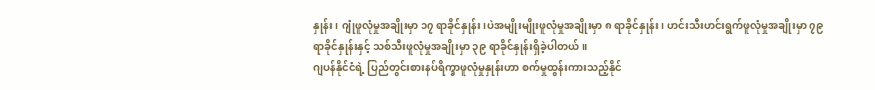နှုန်း၊ ဂျုံဖူလုံမှုအချိုးမှာ ၁၇ ရာခိုင်နှုန်း၊ပဲအမျိုးမျိုးဖူလုံမှုအချိုးမှာ ၈ ရာခိုင်နှုန်း၊ ဟင်းသီးဟင်းရွက်ဖူလုံမှုအချိုးမှာ ၇၉ ရာခိုင်နှုန်းနှင့် သစ်သီးဖူလုံမှုအချိုးမှာ ၃၉ ရာခိုင်နှုန်းရှိခဲ့ပါတယ်။
ဂျပန်နိုင်ငံရဲ့ ပြည်တွင်းစားနပ်ရိက္ခာဖူလုံမှုနှုန်းဟာ စက်မှုထွန်းကားသည့်နိုင်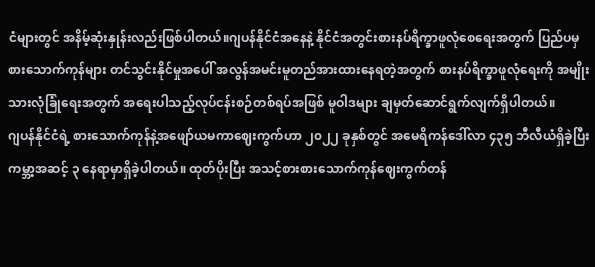ငံများတွင် အနိမ့်ဆုံးနှုန်းလည်းဖြစ်ပါတယ်။ဂျပန်နိုင်ငံအနေနဲ့ နိုင်ငံအတွင်းစားနပ်ရိက္ခာဖူလုံစေရေးအတွက် ပြည်ပမှ စားသောက်ကုန်များ တင်သွင်းနိုင်မှုအပေါ် အလွန်အမင်းမူတည်အားထားနေရတဲ့အတွက် စားနပ်ရိက္ခာဖူလုံရေးကို အမျိုးသားလုံခြုံရေးအတွက် အရေးပါသည့်လုပ်ငန်းစဉ်တစ်ရပ်အဖြစ် မူဝါဒများ ချမှတ်ဆောင်ရွက်လျက်ရှိပါတယ်။
ဂျပန်နိုင်ငံရဲ့ စားသောက်ကုန်နဲ့အဖျော်ယမကာဈေးကွက်ဟာ ၂၀၂၂ ခုနှစ်တွင် အမေရိကန်ဒေါ်လာ ၄၃၅ ဘီလီယံရှိခဲ့ပြီး ကမ္ဘာ့အဆင့် ၃ နေရာမှာရှိခဲ့ပါတယ်။ ထုတ်ပိုးပြီး အသင့်စားစားသောက်ကုန်ဈေးကွက်တန်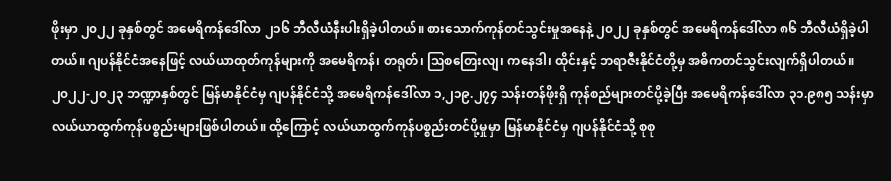ဖိုးမှာ ၂၀၂၂ ခုနှစ်တွင် အမေရိကန်ဒေါ်လာ ၂၁၆ ဘီလီယံနီးပါးရှိခဲ့ပါတယ်။ စားသောက်ကုန်တင်သွင်းမှုအနေနဲ့ ၂၀၂၂ ခုနှစ်တွင် အမေရိကန်ဒေါ်လာ ၈၆ ဘီလီယံရှိခဲ့ပါတယ်။ ဂျပန်နိုင်ငံအနေဖြင့် လယ်ယာထုတ်ကုန်များကို အမေရိကန်၊ တရုတ်၊ ဩစတြေးလျ၊ ကနေဒါ၊ ထိုင်းနှင့် ဘရာဇီးနိုင်ငံတို့မှ အဓိကတင်သွင်းလျက်ရှိပါတယ်။
၂၀၂၂-၂၀၂၃ ဘဏ္ဍာနှစ်တွင် မြန်မာနိုင်ငံမှ ဂျပန်နိုင်ငံသို့ အမေရိကန်ဒေါ်လာ ၁,၂၁၉.၂၇၄ သန်းတန်ဖိုးရှိ ကုန်စည်များတင်ပို့ခဲ့ပြီး အမေရိကန်ဒေါ်လာ ၃၁.၉၈၅ သန်းမှာ လယ်ယာထွက်ကုန်ပစ္စည်းများဖြစ်ပါတယ်။ ထို့ကြောင့် လယ်ယာထွက်ကုန်ပစ္စည်းတင်ပို့မှုမှာ မြန်မာနိုင်ငံမှ ဂျပန်နိုင်ငံသို့ စုစု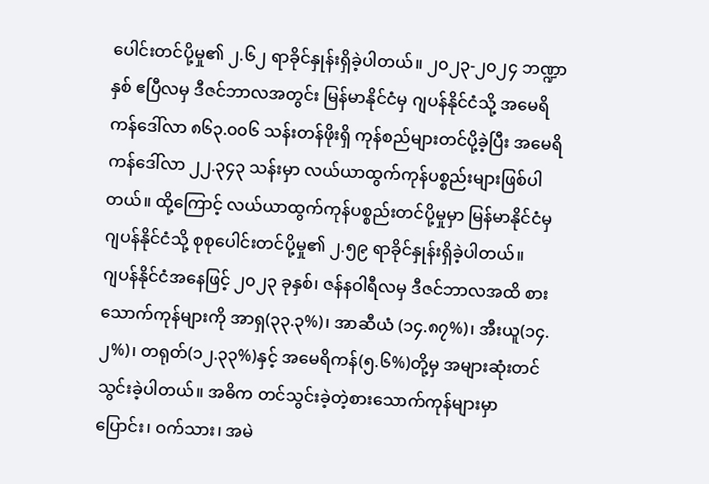ပေါင်းတင်ပို့မှု၏ ၂.၆၂ ရာခိုင်နှုန်းရှိခဲ့ပါတယ်။ ၂၀၂၃-၂၀၂၄ ဘဏ္ဍာနှစ် ဧပြီလမှ ဒီဇင်ဘာလအတွင်း မြန်မာနိုင်ငံမှ ဂျပန်နိုင်ငံသို့ အမေရိကန်ဒေါ်လာ ၈၆၃.၀၀၆ သန်းတန်ဖိုးရှိ ကုန်စည်များတင်ပို့ခဲ့ပြီး အမေရိကန်ဒေါ်လာ ၂၂.၃၄၃ သန်းမှာ လယ်ယာထွက်ကုန်ပစ္စည်းများဖြစ်ပါတယ်။ ထို့ကြောင့် လယ်ယာထွက်ကုန်ပစ္စည်းတင်ပို့မှုမှာ မြန်မာနိုင်ငံမှ ဂျပန်နိုင်ငံသို့ စုစုပေါင်းတင်ပို့မှု၏ ၂.၅၉ ရာခိုင်နှုန်းရှိခဲ့ပါတယ်။
ဂျပန်နိုင်ငံအနေဖြင့် ၂၀၂၃ ခုနှစ်၊ ဇန်နဝါရီလမှ ဒီဇင်ဘာလအထိ စားသောက်ကုန်များကို အာရှ(၃၃.၃%)၊ အာဆီယံ (၁၄.၈၇%)၊ အီးယူ(၁၄.၂%)၊ တရုတ်(၁၂.၃၃%)နှင့် အမေရိကန်(၅.၆%)တို့မှ အများဆုံးတင်သွင်းခဲ့ပါတယ်။ အဓိက တင်သွင်းခဲ့တဲ့စားသောက်ကုန်များမှာ ပြောင်း၊ ဝက်သား၊ အမဲ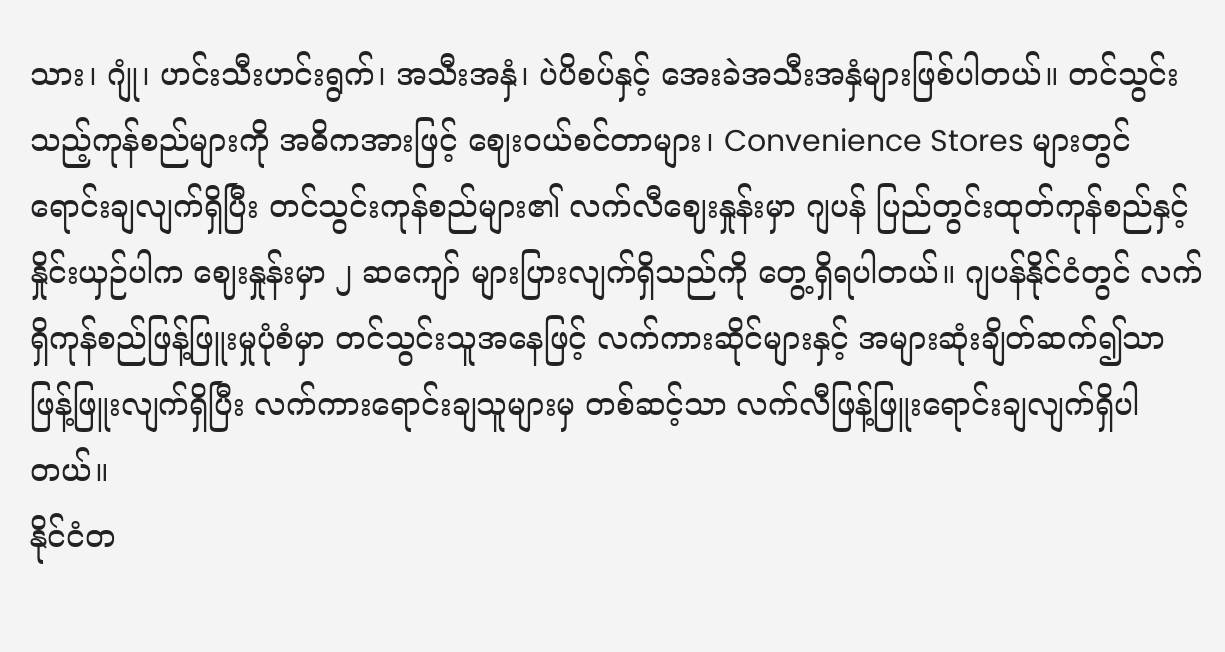သား၊ ဂျုံ၊ ဟင်းသီးဟင်းရွက်၊ အသီးအနှံ၊ ပဲပိစပ်နှင့် အေးခဲအသီးအနှံများဖြစ်ပါတယ်။ တင်သွင်းသည့်ကုန်စည်များကို အဓိကအားဖြင့် ဈေးဝယ်စင်တာများ၊ Convenience Stores များတွင် ရောင်းချလျက်ရှိပြီး တင်သွင်းကုန်စည်များ၏ လက်လီဈေးနှုန်းမှာ ဂျပန် ပြည်တွင်းထုတ်ကုန်စည်နှင့်နှိုင်းယှဉ်ပါက ဈေးနှုန်းမှာ ၂ ဆကျော် များပြားလျက်ရှိသည်ကို တွေ့ရှိရပါတယ်။ ဂျပန်နိုင်ငံတွင် လက်ရှိကုန်စည်ဖြန့်ဖြူးမှုပုံစံမှာ တင်သွင်းသူအနေဖြင့် လက်ကားဆိုင်များနှင့် အများဆုံးချိတ်ဆက်၍သာ ဖြန့်ဖြူးလျက်ရှိပြီး လက်ကားရောင်းချသူများမှ တစ်ဆင့်သာ လက်လီဖြန့်ဖြူးရောင်းချလျက်ရှိပါတယ်။
နိုင်ငံတ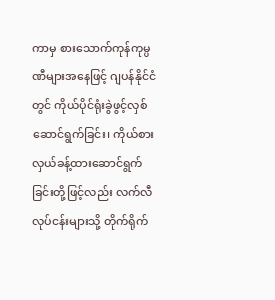ကာမှ စားသောက်ကုန်ကုမ္ပဏီများအနေဖြင့် ဂျပန်နိုင်ငံတွင် ကိုယ်ပိုင်ရုံးခွဲဖွင့်လှစ်ဆောင်ရွက်ခြင်း၊ ကိုယ်စားလှယ်ခန့်ထားဆောင်ရွက်ခြင်းတို့ဖြင့်လည်း လက်လီလုပ်ငန်းများသို့ တိုက်ရိုက်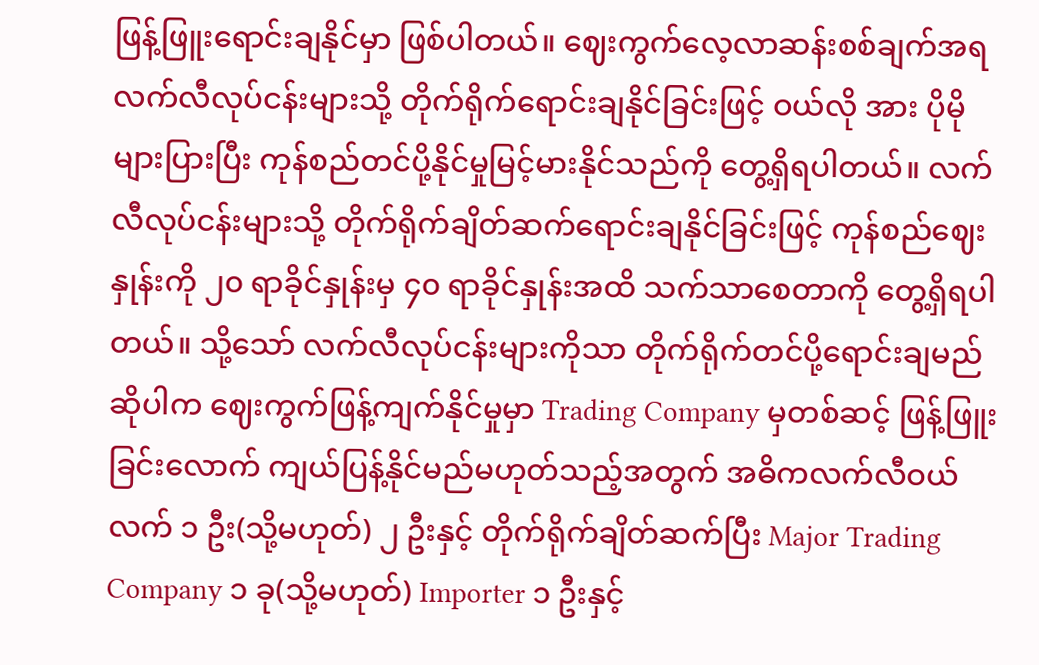ဖြန့်ဖြူးရောင်းချနိုင်မှာ ဖြစ်ပါတယ်။ ဈေးကွက်လေ့လာဆန်းစစ်ချက်အရ လက်လီလုပ်ငန်းများသို့ တိုက်ရိုက်ရောင်းချနိုင်ခြင်းဖြင့် ဝယ်လို အား ပိုမိုများပြားပြီး ကုန်စည်တင်ပို့နိုင်မှုမြင့်မားနိုင်သည်ကို တွေ့ရှိရပါတယ်။ လက်လီလုပ်ငန်းများသို့ တိုက်ရိုက်ချိတ်ဆက်ရောင်းချနိုင်ခြင်းဖြင့် ကုန်စည်ဈေးနှုန်းကို ၂၀ ရာခိုင်နှုန်းမှ ၄၀ ရာခိုင်နှုန်းအထိ သက်သာစေတာကို တွေ့ရှိရပါတယ်။ သို့သော် လက်လီလုပ်ငန်းများကိုသာ တိုက်ရိုက်တင်ပို့ရောင်းချမည်ဆိုပါက ဈေးကွက်ဖြန့်ကျက်နိုင်မှုမှာ Trading Company မှတစ်ဆင့် ဖြန့်ဖြူးခြင်းလောက် ကျယ်ပြန့်နိုင်မည်မဟုတ်သည့်အတွက် အဓိကလက်လီဝယ်လက် ၁ ဦး(သို့မဟုတ်) ၂ ဦးနှင့် တိုက်ရိုက်ချိတ်ဆက်ပြီး Major Trading Company ၁ ခု(သို့မဟုတ်) Importer ၁ ဦးနှင့်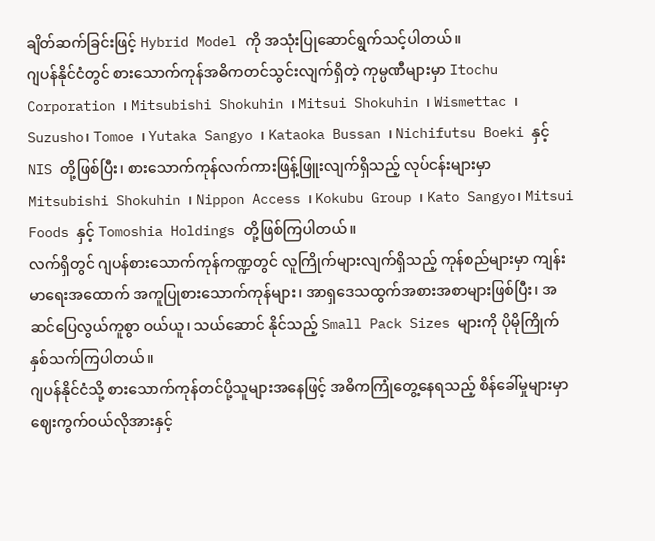ချိတ်ဆက်ခြင်းဖြင့် Hybrid Model ကို အသုံးပြုဆောင်ရွက်သင့်ပါတယ်။
ဂျပန်နိုင်ငံတွင် စားသောက်ကုန်အဓိကတင်သွင်းလျက်ရှိတဲ့ ကုမ္ပဏီများမှာ Itochu Corporation ၊ Mitsubishi Shokuhin ၊ Mitsui Shokuhin ၊ Wismettac ၊ Suzusho၊ Tomoe ၊ Yutaka Sangyo ၊ Kataoka Bussan ၊ Nichifutsu Boeki နှင့် NIS တို့ဖြစ်ပြီး၊ စားသောက်ကုန်လက်ကားဖြန့်ဖြူးလျက်ရှိသည့် လုပ်ငန်းများမှာ Mitsubishi Shokuhin ၊ Nippon Access ၊ Kokubu Group ၊ Kato Sangyo၊ Mitsui Foods နှင့် Tomoshia Holdings တို့ဖြစ်ကြပါတယ်။
လက်ရှိတွင် ဂျပန်စားသောက်ကုန်ကဏ္ဍတွင် လူကြိုက်များလျက်ရှိသည့် ကုန်စည်များမှာ ကျန်းမာရေးအထောက် အကူပြုစားသောက်ကုန်များ၊ အာရှဒေသထွက်အစားအစာများဖြစ်ပြီး၊ အဆင်ပြေလွယ်ကူစွာ ဝယ်ယူ၊ သယ်ဆောင် နိုင်သည့် Small Pack Sizes များကို ပိုမိုကြိုက်နှစ်သက်ကြပါတယ်။
ဂျပန်နိုင်ငံသို့ စားသောက်ကုန်တင်ပို့သူများအနေဖြင့် အဓိကကြုံတွေ့နေရသည့် စိန်ခေါ်မှုများမှာ ဈေးကွက်ဝယ်လိုအားနှင့်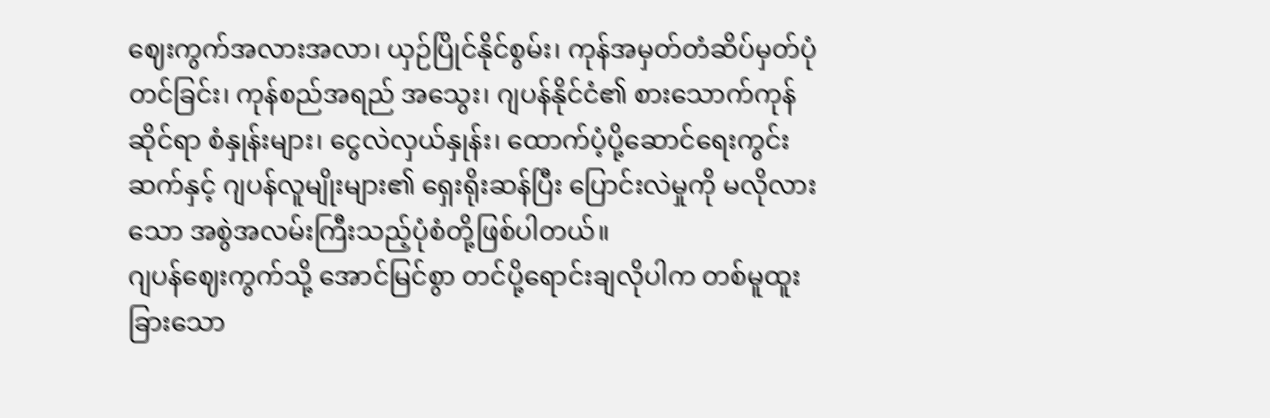ဈေးကွက်အလားအလာ၊ ယှဉ်ပြိုင်နိုင်စွမ်း၊ ကုန်အမှတ်တံဆိပ်မှတ်ပုံတင်ခြင်း၊ ကုန်စည်အရည် အသွေး၊ ဂျပန်နိုင်ငံ၏ စားသောက်ကုန်ဆိုင်ရာ စံနှုန်းများ၊ ငွေလဲလှယ်နှုန်း၊ ထောက်ပံ့ပို့ဆောင်ရေးကွင်းဆက်နှင့် ဂျပန်လူမျိုးများ၏ ရှေးရိုးဆန်ပြီး ပြောင်းလဲမှုကို မလိုလားသော အစွဲအလမ်းကြီးသည့်ပုံစံတို့ဖြစ်ပါတယ်။
ဂျပန်ဈေးကွက်သို့ အောင်မြင်စွာ တင်ပို့ရောင်းချလိုပါက တစ်မူထူးခြားသော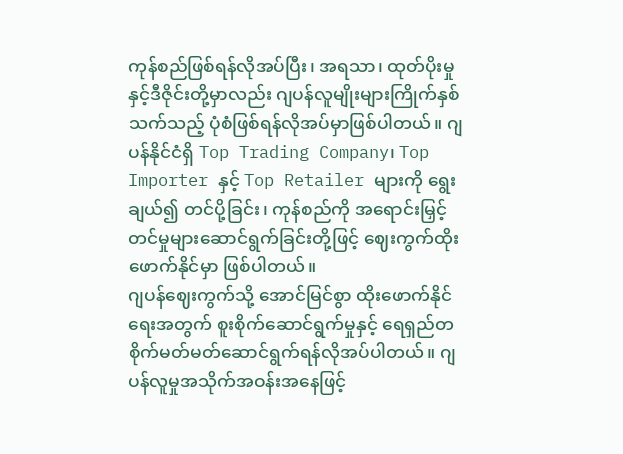ကုန်စည်ဖြစ်ရန်လိုအပ်ပြီး၊ အရသာ၊ ထုတ်ပိုးမှုနှင့်ဒီဇိုင်းတို့မှာလည်း ဂျပန်လူမျိုးများကြိုက်နှစ်သက်သည့် ပုံစံဖြစ်ရန်လိုအပ်မှာဖြစ်ပါတယ်။ ဂျပန်နိုင်ငံရှိ Top Trading Company၊ Top Importer နှင့် Top Retailer များကို ရွေးချယ်၍ တင်ပို့ခြင်း၊ ကုန်စည်ကို အရောင်းမြှင့်တင်မှုများဆောင်ရွက်ခြင်းတို့ဖြင့် ဈေးကွက်ထိုးဖောက်နိုင်မှာ ဖြစ်ပါတယ်။
ဂျပန်ဈေးကွက်သို့ အောင်မြင်စွာ ထိုးဖောက်နိုင်ရေးအတွက် စူးစိုက်ဆောင်ရွက်မှုနှင့် ရေရှည်တစိုက်မတ်မတ်ဆောင်ရွက်ရန်လိုအပ်ပါတယ်။ ဂျပန်လူမှုအသိုက်အဝန်းအနေဖြင့်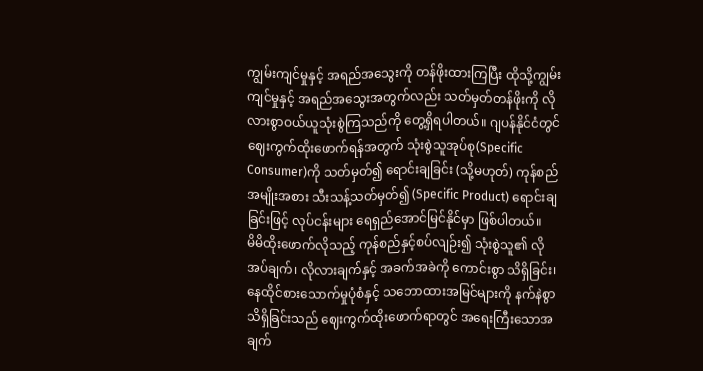ကျွမ်းကျင်မှုနှင့် အရည်အသွေးကို တန်ဖိုးထားကြပြီး ထိုသို့ကျွမ်းကျင်မှုနှင့် အရည်အသွေးအတွက်လည်း သတ်မှတ်တန်ဖိုးကို လိုလားစွာဝယ်ယူသုံးစွဲကြသည်ကို တွေ့ရှိရပါတယ်။ ဂျပန်နိုင်ငံတွင် ဈေးကွက်ထိုးဖောက်ရန်အတွက် သုံးစွဲသူအုပ်စု(Specific Consumer)ကို သတ်မှတ်၍ ရောင်းချခြင်း (သို့မဟုတ်) ကုန်စည်အမျိုးအစား သီးသန့်သတ်မှတ်၍ (Specific Product) ရောင်းချ ခြင်းဖြင့် လုပ်ငန်းများ ရေရှည်အောင်မြင်နိုင်မှာ ဖြစ်ပါတယ်။
မိမိထိုးဖောက်လိုသည့် ကုန်စည်နှင့်စပ်လျဉ်း၍ သုံးစွဲသူ၏ လိုအပ်ချက်၊ လိုလားချက်နှင့် အခက်အခဲကို ကောင်းစွာ သိရှိခြင်း၊ နေထိုင်စားသောက်မှုပုံစံနှင့် သဘောထားအမြင်များကို နက်နဲစွာသိရှိခြင်းသည် ဈေးကွက်ထိုးဖောက်ရာတွင် အရေးကြီးသောအချက်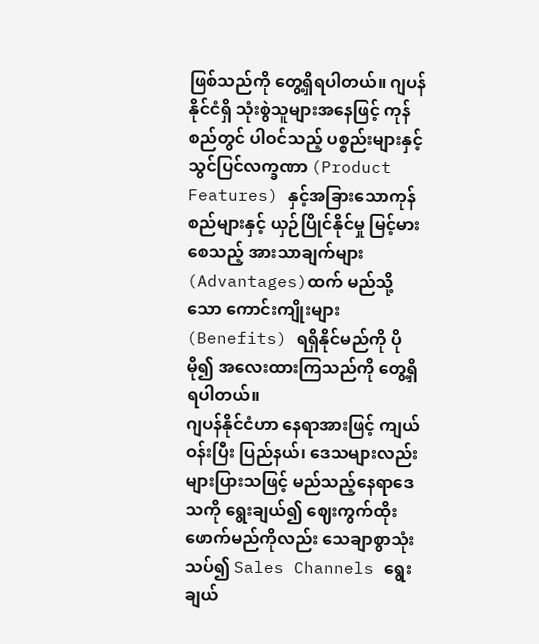ဖြစ်သည်ကို တွေ့ရှိရပါတယ်။ ဂျပန်နိုင်ငံရှိ သုံးစွဲသူများအနေဖြင့် ကုန်စည်တွင် ပါဝင်သည့် ပစ္စည်းများနှင့် သွင်ပြင်လက္ခဏာ (Product Features) နှင့်အခြားသောကုန်စည်များနှင့် ယှဉ်ပြိုင်နိုင်မှု မြင့်မားစေသည့် အားသာချက်များ (Advantages)ထက် မည်သို့သော ကောင်းကျိုးများ(Benefits) ရရှိနိုင်မည်ကို ပိုမို၍ အလေးထားကြသည်ကို တွေ့ရှိရပါတယ်။
ဂျပန်နိုင်ငံဟာ နေရာအားဖြင့် ကျယ်ဝန်းပြီး ပြည်နယ်၊ ဒေသများလည်း များပြားသဖြင့် မည်သည့်နေရာဒေသကို ရွေးချယ်၍ ဈေးကွက်ထိုးဖောက်မည်ကိုလည်း သေချာစွာသုံးသပ်၍ Sales Channels ရွေးချယ်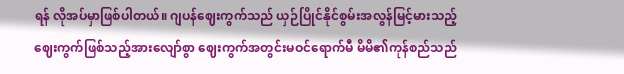ရန် လိုအပ်မှာဖြစ်ပါတယ်။ ဂျပန်ဈေးကွက်သည် ယှဉ်ပြိုင်နိုင်စွမ်းအလွန်မြင့်မားသည့် ဈေးကွက်ဖြစ်သည့်အားလျော်စွာ ဈေးကွက်အတွင်းမဝင်ရောက်မီ မိမိ၏ကုန်စည်သည်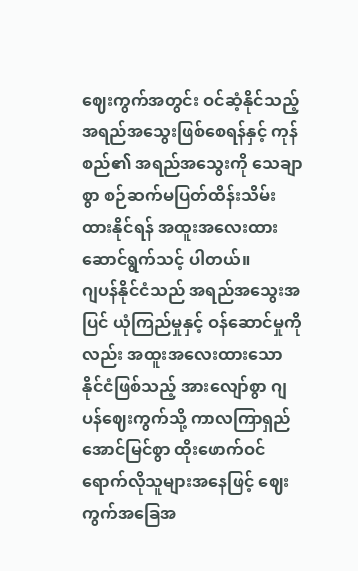ဈေးကွက်အတွင်း ဝင်ဆံ့နိုင်သည့် အရည်အသွေးဖြစ်စေရန်နှင့် ကုန်စည်၏ အရည်အသွေးကို သေချာစွာ စဉ်ဆက်မပြတ်ထိန်းသိမ်းထားနိုင်ရန် အထူးအလေးထားဆောင်ရွက်သင့် ပါတယ်။
ဂျပန်နိုင်ငံသည် အရည်အသွေးအပြင် ယုံကြည်မှုနှင့် ဝန်ဆောင်မှုကိုလည်း အထူးအလေးထားသော နိုင်ငံဖြစ်သည့် အားလျော်စွာ ဂျပန်ဈေးကွက်သို့ ကာလကြာရှည်အောင်မြင်စွာ ထိုးဖောက်ဝင်ရောက်လိုသူများအနေဖြင့် ဈေးကွက်အခြေအ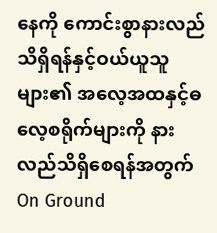နေကို ကောင်းစွာနားလည်သိရှိရန်နှင့်ဝယ်ယူသူများ၏ အလေ့အထနှင့်ဓလေ့စရိုက်များကို နားလည်သိရှိစေရန်အတွက် On Ground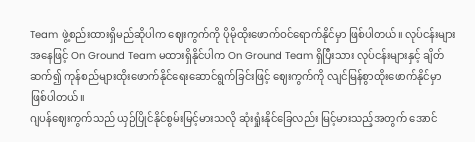Team ဖွဲ့စည်းထားရှိမည်ဆိုပါက ဈေးကွက်ကို ပိုမိုထိုးဖောက်ဝင်ရောက်နိုင်မှာ ဖြစ်ပါတယ်။ လုပ်ငန်းများအနေဖြင့် On Ground Team မထားရှိနိုင်ပါက On Ground Team ရှိပြီးသား လုပ်ငန်းများနှင့် ချိတ်ဆက်၍ ကုန်စည်များထိုးဖောက်နိုင်ရေးဆောင်ရွက်ခြင်းဖြင့် ဈေးကွက်ကို လျင်မြန်စွာထိုးဖောက်နိုင်မှာ ဖြစ်ပါတယ်။
ဂျပန်ဈေးကွက်သည် ယှဉ်ပြိုင်နိုင်စွမ်းမြင့်မားသလို ဆုံးရှုံးနိုင်ခြေလည်း မြင့်မားသည့်အတွက် အောင်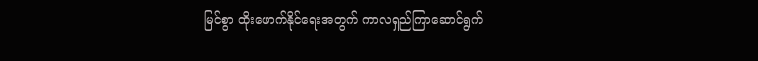မြင်စွာ ထိုးဖောက်နိုင်ရေးအတွက် ကာလရှည်ကြာဆောင်ရွက်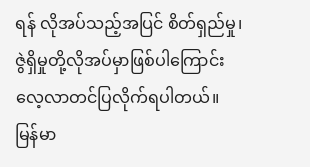ရန် လိုအပ်သည့်အပြင် စိတ်ရှည်မှု၊ ဇွဲရှိမှုတို့လိုအပ်မှာဖြစ်ပါကြောင်း လေ့လာတင်ပြလိုက်ရပါတယ်။
မြန်မာ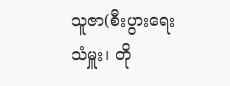သူဇာ(စီးပွားရေးသံမှူး၊ တို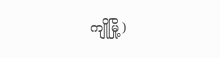ကျိုမြို့)